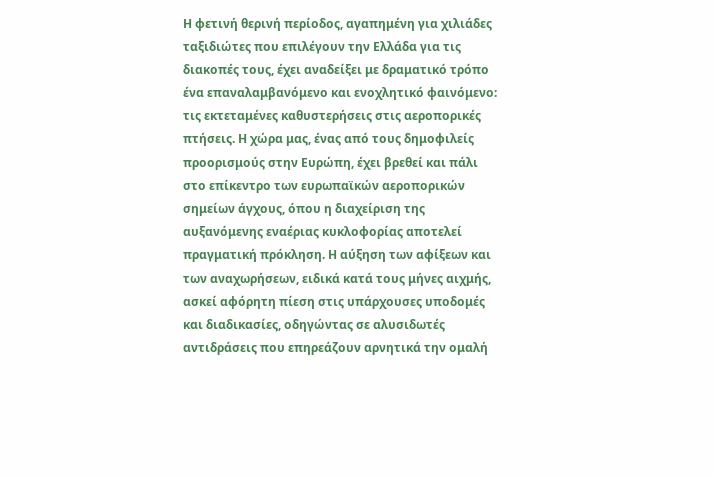Η φετινή θερινή περίοδος, αγαπημένη για χιλιάδες ταξιδιώτες που επιλέγουν την Ελλάδα για τις διακοπές τους, έχει αναδείξει με δραματικό τρόπο ένα επαναλαμβανόμενο και ενοχλητικό φαινόμενο: τις εκτεταμένες καθυστερήσεις στις αεροπορικές πτήσεις. Η χώρα μας, ένας από τους δημοφιλείς προορισμούς στην Ευρώπη, έχει βρεθεί και πάλι στο επίκεντρο των ευρωπαϊκών αεροπορικών σημείων άγχους, όπου η διαχείριση της αυξανόμενης εναέριας κυκλοφορίας αποτελεί πραγματική πρόκληση. Η αύξηση των αφίξεων και των αναχωρήσεων, ειδικά κατά τους μήνες αιχμής, ασκεί αφόρητη πίεση στις υπάρχουσες υποδομές και διαδικασίες, οδηγώντας σε αλυσιδωτές αντιδράσεις που επηρεάζουν αρνητικά την ομαλή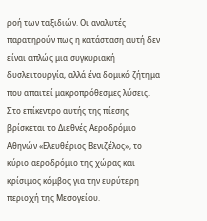ροή των ταξιδιών. Οι αναλυτές παρατηρούν πως η κατάσταση αυτή δεν είναι απλώς μια συγκυριακή δυσλειτουργία, αλλά ένα δομικό ζήτημα που απαιτεί μακροπρόθεσμες λύσεις. Στο επίκεντρο αυτής της πίεσης βρίσκεται το Διεθνές Αεροδρόμιο Αθηνών «Ελευθέριος Βενιζέλος», το κύριο αεροδρόμιο της χώρας και κρίσιμος κόμβος για την ευρύτερη περιοχή της Μεσογείου.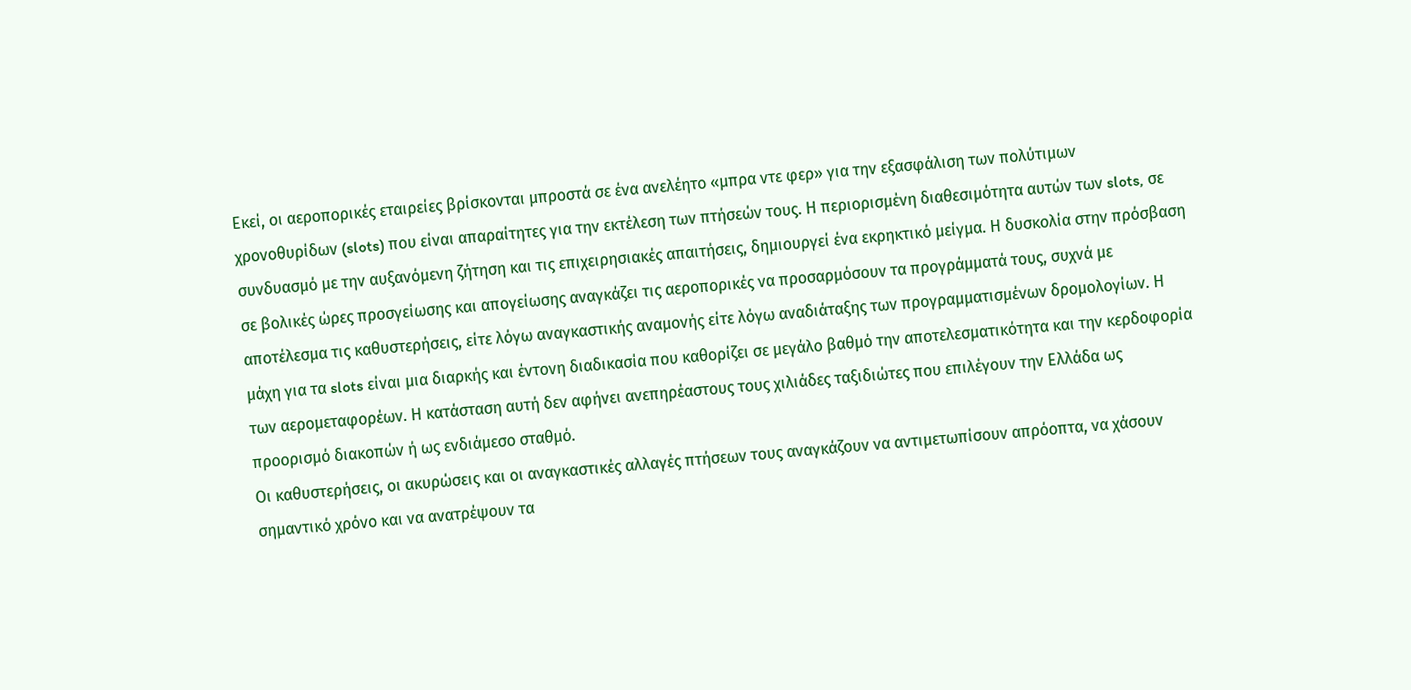Εκεί, οι αεροπορικές εταιρείες βρίσκονται μπροστά σε ένα ανελέητο «μπρα ντε φερ» για την εξασφάλιση των πολύτιμων χρονοθυρίδων (slots) που είναι απαραίτητες για την εκτέλεση των πτήσεών τους. Η περιορισμένη διαθεσιμότητα αυτών των slots, σε συνδυασμό με την αυξανόμενη ζήτηση και τις επιχειρησιακές απαιτήσεις, δημιουργεί ένα εκρηκτικό μείγμα. Η δυσκολία στην πρόσβαση σε βολικές ώρες προσγείωσης και απογείωσης αναγκάζει τις αεροπορικές να προσαρμόσουν τα προγράμματά τους, συχνά με αποτέλεσμα τις καθυστερήσεις, είτε λόγω αναγκαστικής αναμονής είτε λόγω αναδιάταξης των προγραμματισμένων δρομολογίων. Η μάχη για τα slots είναι μια διαρκής και έντονη διαδικασία που καθορίζει σε μεγάλο βαθμό την αποτελεσματικότητα και την κερδοφορία των αερομεταφορέων. Η κατάσταση αυτή δεν αφήνει ανεπηρέαστους τους χιλιάδες ταξιδιώτες που επιλέγουν την Ελλάδα ως προορισμό διακοπών ή ως ενδιάμεσο σταθμό.
Οι καθυστερήσεις, οι ακυρώσεις και οι αναγκαστικές αλλαγές πτήσεων τους αναγκάζουν να αντιμετωπίσουν απρόοπτα, να χάσουν σημαντικό χρόνο και να ανατρέψουν τα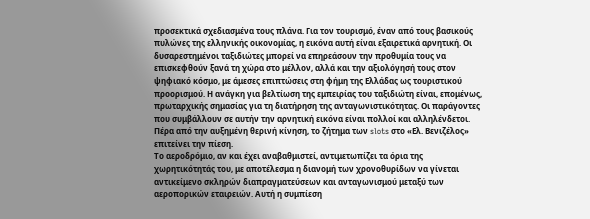προσεκτικά σχεδιασμένα τους πλάνα. Για τον τουρισμό, έναν από τους βασικούς πυλώνες της ελληνικής οικονομίας, η εικόνα αυτή είναι εξαιρετικά αρνητική. Οι δυσαρεστημένοι ταξιδιώτες μπορεί να επηρεάσουν την προθυμία τους να επισκεφθούν ξανά τη χώρα στο μέλλον, αλλά και την αξιολόγησή τους στον ψηφιακό κόσμο, με άμεσες επιπτώσεις στη φήμη της Ελλάδας ως τουριστικού προορισμού. Η ανάγκη για βελτίωση της εμπειρίας του ταξιδιώτη είναι, επομένως, πρωταρχικής σημασίας για τη διατήρηση της ανταγωνιστικότητας. Οι παράγοντες που συμβάλλουν σε αυτήν την αρνητική εικόνα είναι πολλοί και αλληλένδετοι. Πέρα από την αυξημένη θερινή κίνηση, το ζήτημα των slots στο «Ελ. Βενιζέλος» επιτείνει την πίεση.
Το αεροδρόμιο, αν και έχει αναβαθμιστεί, αντιμετωπίζει τα όρια της χωρητικότητάς του, με αποτέλεσμα η διανομή των χρονοθυρίδων να γίνεται αντικείμενο σκληρών διαπραγματεύσεων και ανταγωνισμού μεταξύ των αεροπορικών εταιρειών. Αυτή η συμπίεση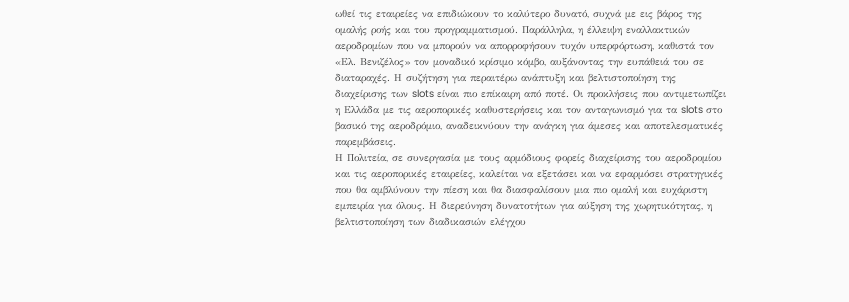ωθεί τις εταιρείες να επιδιώκουν το καλύτερο δυνατό, συχνά με εις βάρος της ομαλής ροής και του προγραμματισμού. Παράλληλα, η έλλειψη εναλλακτικών αεροδρομίων που να μπορούν να απορροφήσουν τυχόν υπερφόρτωση, καθιστά τον «Ελ. Βενιζέλος» τον μοναδικό κρίσιμο κόμβο, αυξάνοντας την ευπάθειά του σε διαταραχές. Η συζήτηση για περαιτέρω ανάπτυξη και βελτιστοποίηση της διαχείρισης των slots είναι πιο επίκαιρη από ποτέ. Οι προκλήσεις που αντιμετωπίζει η Ελλάδα με τις αεροπορικές καθυστερήσεις και τον ανταγωνισμό για τα slots στο βασικό της αεροδρόμιο, αναδεικνύουν την ανάγκη για άμεσες και αποτελεσματικές παρεμβάσεις.
Η Πολιτεία, σε συνεργασία με τους αρμόδιους φορείς διαχείρισης του αεροδρομίου και τις αεροπορικές εταιρείες, καλείται να εξετάσει και να εφαρμόσει στρατηγικές που θα αμβλύνουν την πίεση και θα διασφαλίσουν μια πιο ομαλή και ευχάριστη εμπειρία για όλους. Η διερεύνηση δυνατοτήτων για αύξηση της χωρητικότητας, η βελτιστοποίηση των διαδικασιών ελέγχου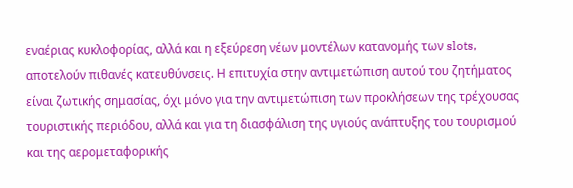εναέριας κυκλοφορίας, αλλά και η εξεύρεση νέων μοντέλων κατανομής των slots, αποτελούν πιθανές κατευθύνσεις. Η επιτυχία στην αντιμετώπιση αυτού του ζητήματος είναι ζωτικής σημασίας, όχι μόνο για την αντιμετώπιση των προκλήσεων της τρέχουσας τουριστικής περιόδου, αλλά και για τη διασφάλιση της υγιούς ανάπτυξης του τουρισμού και της αερομεταφορικής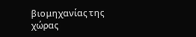βιομηχανίας της χώρας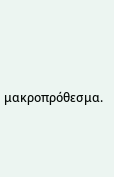μακροπρόθεσμα.